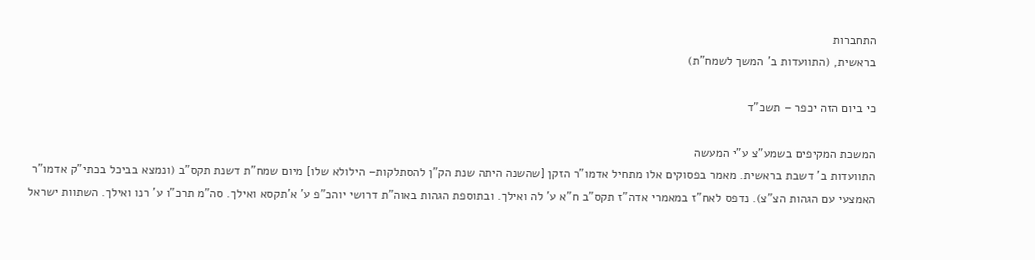התחברות
בראשית, (התוועדות ב' המשך לשמח"ת)

כי ביום הזה יכפר – תשכ"ד

המשכת המקיפים בשמע"צ ע"י המעשה
התוועדות ב' דשבת בראשית. מאמר בפסוקים אלו מתחיל אדמו"ר הזקן [שהשנה היתה שנת הק"ן להסתלקות– הילולא שלו] מיום שמח"ת דשנת תקס"ב (ונמצא בביכל בכתי"ק אדמו"ר האמצעי עם הגהות הצ"צ). נדפס לאח"ז במאמרי אדה"ז תקס"ב ח"א ע' לה ואילך. ובתוספת הגהות באוה"ת דרושי יוהכ"פ ע' א'תקסא ואילך. סה"מ תרכ"ו ע' רנו ואילך. השתוות ישראל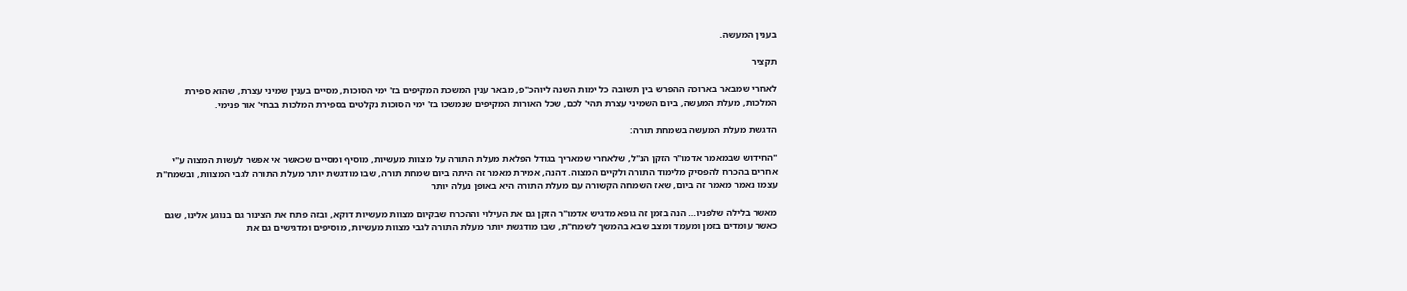בענין המעשה.

תקציר

לאחרי שמבאר בארוכה ההפרש בין תשובה כל ימות השנה ליוהכ"פ, מבאר ענין המשכת המקיפים בז' ימי הסוכות, מסיים בענין שמיני עצרת, שהוא ספירת המלכות, מעלת המעשה, ביום השמיני עצרת תהי' לכם, שכל האורות המקיפים שנמשכו בז' ימי הסוכות נקלטים בספירת המלכות בבחי' אור פנימי.

הדגשת מעלת המעשה בשמחת תורה:

"החידוש שבמאמר אדמו"ר הזקן הנ"ל, שלאחרי שמאריך בגודל הפלאת מעלת התורה על מצוות מעשיות, מוסיף ומסיים שכאשר אי אפשר לעשות המצוה ע"י אחרים בהכרח להפסיק מלימוד התורה ולקיים המצוה. דהנה, אמירת מאמר זה היתה ביום שמחת תורה, שבו מודגשת יותר מעלת התורה לגבי המצוות, ובשמח"ת עצמו נאמר מאמר זה ביום, שאז השמחה הקשורה עם מעלת התורה היא באופן נעלה יותר

מאשר בלילה שלפניו… הנה בזמן זה גופא מדגיש אדמו"ר הזקן גם את העילוי וההכרח שבקיום מצוות מעשיות דוקא, ובזה פתח את הצינור גם בנוגע אלינו, שגם כאשר עומדים בזמן ומעמד ומצב שבא בהמשך לשמח"ת, שבו מודגשת יותר מעלת התורה לגבי מצוות מעשיות, מוסיפים ומדגישים גם את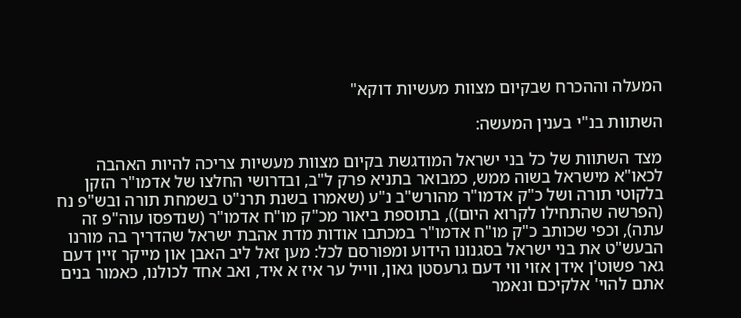המעלה וההכרח שבקיום מצוות מעשיות דוקא"

השתוות בנ"י בענין המעשה:

מצד השתוות של כל בני ישראל המודגשת בקיום מצוות מעשיות צריכה להיות האהבה לכאו"א מישראל בשוה ממש, כמבואר בתניא פרק ל"ב, ובדרושי החלצו של אדמו"ר הזקן בלקוטי תורה ושל כ"ק אדמו"ר מהורש"ב נ"ע (שאמרו בשנת תרנ"ט בשמחת תורה ובש"פ נח (הפרשה שהתחילו לקרוא היום)), בתוספת ביאור מכ"ק מו"ח אדמו"ר (שנדפסו עוה"פ זה עתה), וכפי שכותב כ"ק מו"ח אדמו"ר במכתבו אודות מדת אהבת ישראל שהדריך בה מורנו הבעש"ט את בני ישראל בסגנונו הידוע ומפורסם לכל: מען זאל ליב האבן און מייקר זיין דעם גאר פשוט'ן אידן אזוי ווי דעם גרעסטן גאון, ווייל ער איז א איד, ואב אחד לכולנו, כאמור בנים אתם להוי' אלקיכם ונאמר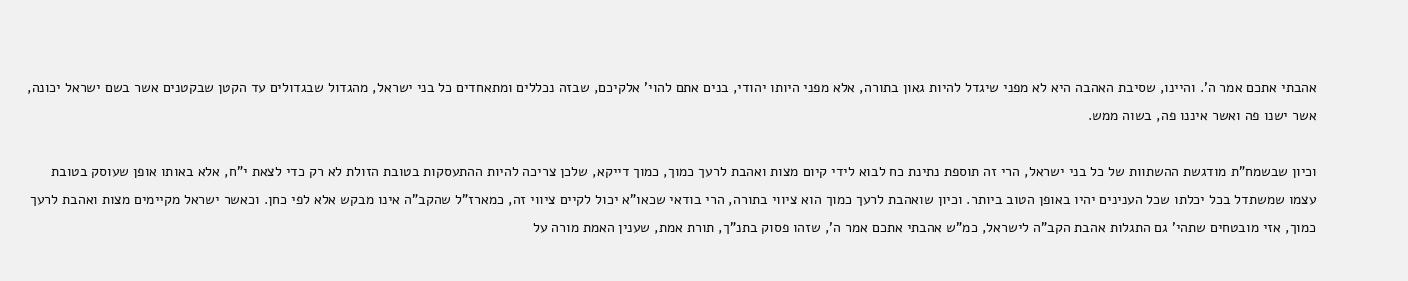אהבתי אתכם אמר ה'. והיינו, שסיבת האהבה היא לא מפני שיגדל להיות גאון בתורה, אלא מפני היותו יהודי, בנים אתם להוי' אלקיכם, שבזה נכללים ומתאחדים כל בני ישראל, מהגדול שבגדולים עד הקטן שבקטנים אשר בשם ישראל יכונה, אשר ישנו פה ואשר איננו פה, בשוה ממש.

וכיון שבשמח"ת מודגשת ההשתוות של כל בני ישראל, הרי זה תוספת נתינת כח לבוא לידי קיום מצות ואהבת לרעך כמוך, כמוך דייקא, שלכן צריכה להיות ההתעסקות בטובת הזולת לא רק כדי לצאת י"ח, אלא באותו אופן שעוסק בטובת עצמו שמשתדל בכל יכלתו שכל הענינים יהיו באופן הטוב ביותר. וכיון שואהבת לרעך כמוך הוא ציווי בתורה, הרי בודאי שכאו"א יכול לקיים ציווי זה, כמארז"ל שהקב"ה אינו מבקש אלא לפי כחן. וכאשר ישראל מקיימים מצות ואהבת לרעך כמוך, אזי מובטחים שתהי' גם התגלות אהבת הקב"ה לישראל, כמ"ש אהבתי אתכם אמר ה', שזהו פסוק בתנ"ך, תורת אמת, שענין האמת מורה על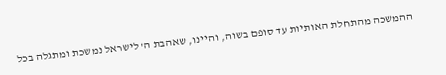ההמשכה מהתחלת האותיות עד סופם בשוה, והיינו, שאהבת ה' לישראל נמשכת ומתגלה בכל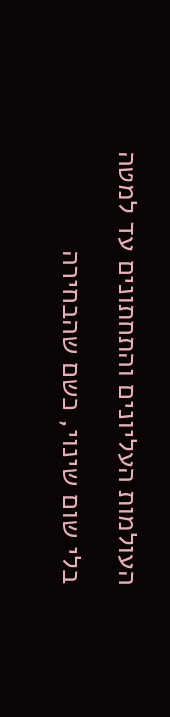העולמות העליונים והתחתונים עד למטה בלי שום שינוי, כשם שהבחירה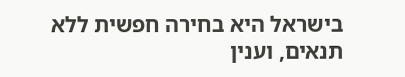בישראל היא בחירה חפשית ללא תנאים, וענין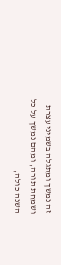זה נמשך ומתגלה בשמיני עצרת ושמחת תורה, ומהם נמשך על כל השנה כולה,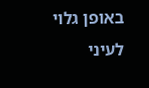באופן גלוי לעיני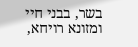בשר, בבני חיי ומזונא רויחא,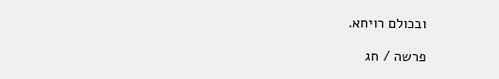ובכולם רויחא.

פרשה / חג